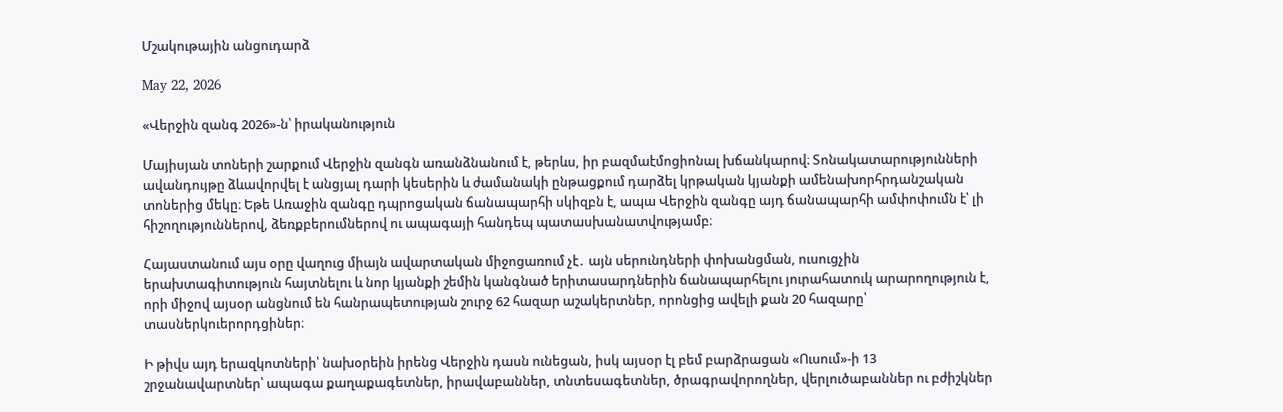Մշակութային անցուդարձ

May 22, 2026

«Վերջին զանգ 2026»-ն՝ իրականություն

Մայիսյան տոների շարքում Վերջին զանգն առանձնանում է, թերևս, իր բազմաէմոցիոնալ խճանկարով։ Տոնակատարությունների ավանդույթը ձևավորվել է անցյալ դարի կեսերին և ժամանակի ընթացքում դարձել կրթական կյանքի ամենախորհրդանշական տոներից մեկը։ Եթե Առաջին զանգը դպրոցական ճանապարհի սկիզբն է, ապա Վերջին զանգը այդ ճանապարհի ամփոփումն է՝ լի հիշողություններով, ձեռքբերումներով ու ապագայի հանդեպ պատասխանատվությամբ։

Հայաստանում այս օրը վաղուց միայն ավարտական միջոցառում չէ․ այն սերունդների փոխանցման, ուսուցչին երախտագիտություն հայտնելու և նոր կյանքի շեմին կանգնած երիտասարդներին ճանապարհելու յուրահատուկ արարողություն է, որի միջով այսօր անցնում են հանրապետության շուրջ 62 հազար աշակերտներ, որոնցից ավելի քան 20 հազարը՝ տասներկուերորդցիներ։

Ի թիվս այդ երազկոտների՝ նախօրեին իրենց Վերջին դասն ունեցան, իսկ այսօր էլ բեմ բարձրացան «Ուսում»-ի 13 շրջանավարտներ՝ ապագա քաղաքագետներ, իրավաբաններ, տնտեսագետներ, ծրագրավորողներ, վերլուծաբաններ ու բժիշկներ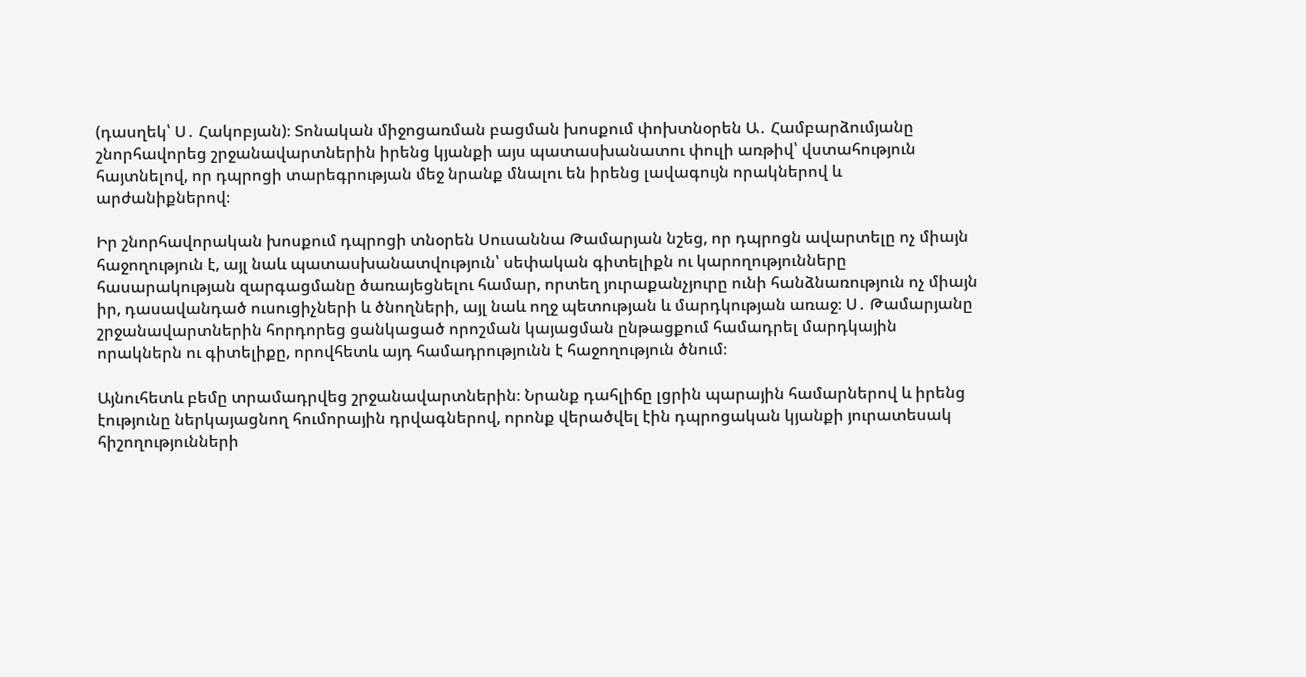(դասղեկ՝ Ս․ Հակոբյան)։ Տոնական միջոցառման բացման խոսքում փոխտնօրեն Ա․ Համբարձումյանը շնորհավորեց շրջանավարտներին իրենց կյանքի այս պատասխանատու փուլի առթիվ՝ վստահություն հայտնելով, որ դպրոցի տարեգրության մեջ նրանք մնալու են իրենց լավագույն որակներով և արժանիքներով։

Իր շնորհավորական խոսքում դպրոցի տնօրեն Սուսաննա Թամարյան նշեց, որ դպրոցն ավարտելը ոչ միայն հաջողություն է, այլ նաև պատասխանատվություն՝ սեփական գիտելիքն ու կարողությունները հասարակության զարգացմանը ծառայեցնելու համար, որտեղ յուրաքանչյուրը ունի հանձնառություն ոչ միայն իր, դասավանդած ուսուցիչների և ծնողների, այլ նաև ողջ պետության և մարդկության առաջ։ Ս․ Թամարյանը շրջանավարտներին հորդորեց ցանկացած որոշման կայացման ընթացքում համադրել մարդկային որակներն ու գիտելիքը, որովհետև այդ համադրությունն է հաջողություն ծնում։

Այնուհետև բեմը տրամադրվեց շրջանավարտներին։ Նրանք դահլիճը լցրին պարային համարներով և իրենց էությունը ներկայացնող հումորային դրվագներով, որոնք վերածվել էին դպրոցական կյանքի յուրատեսակ հիշողությունների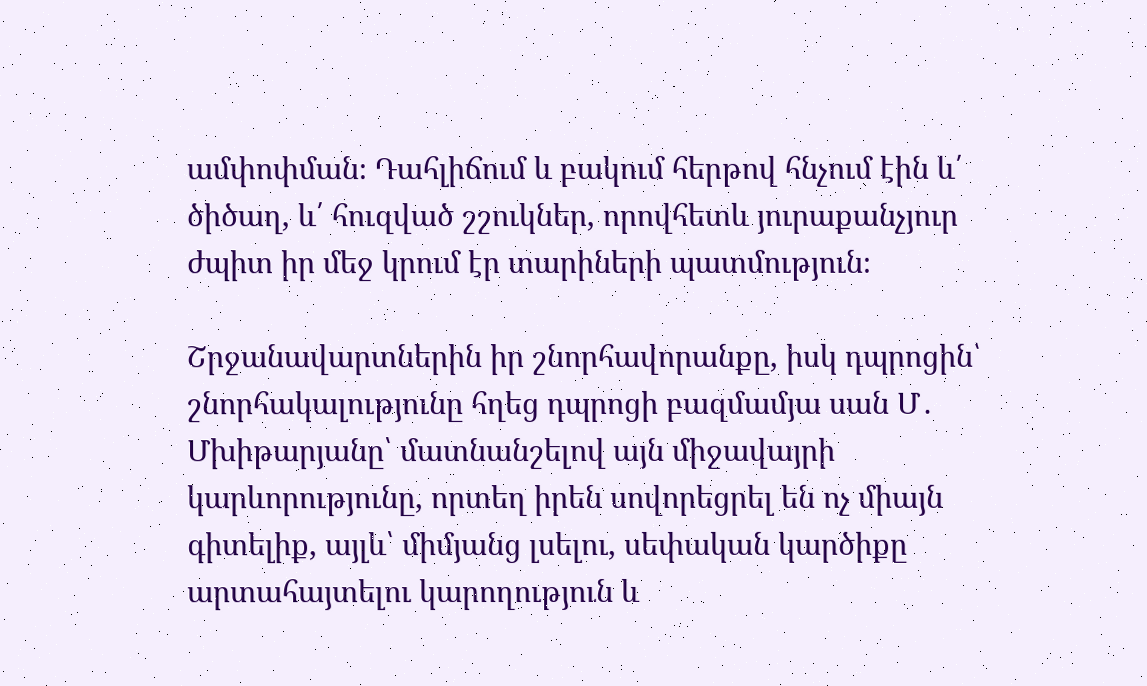ամփոփման։ Դահլիճում և բակում հերթով հնչում էին և՛ ծիծաղ, և՛ հուզված շշուկներ, որովհետև յուրաքանչյուր ժպիտ իր մեջ կրում էր տարիների պատմություն։

Շրջանավարտներին իր շնորհավորանքը, իսկ դպրոցին՝ շնորհակալությունը հղեց դպրոցի բազմամյա սան Մ․ Մխիթարյանը՝ մատնանշելով այն միջավայրի կարևորությունը, որտեղ իրեն սովորեցրել են ոչ միայն գիտելիք, այլև՝ միմյանց լսելու, սեփական կարծիքը արտահայտելու կարողություն և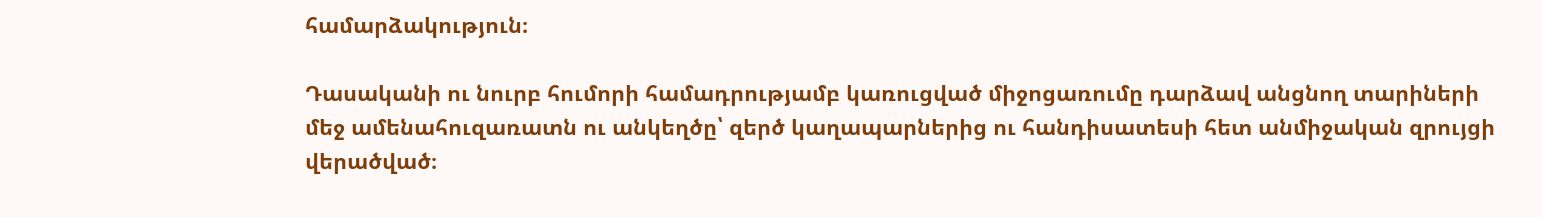համարձակություն։

Դասականի ու նուրբ հումորի համադրությամբ կառուցված միջոցառումը դարձավ անցնող տարիների մեջ ամենահուզառատն ու անկեղծը՝ զերծ կաղապարներից ու հանդիսատեսի հետ անմիջական զրույցի վերածված։